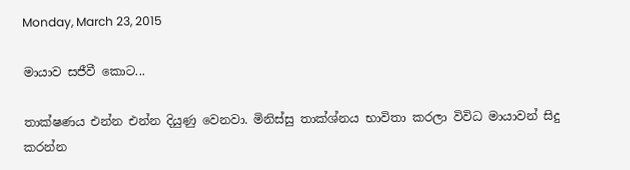Monday, March 23, 2015

මායාව සජීවී කොට...

තාක්ෂණය එන්න එන්න දියුණු වෙනවා. මිනිස්සු තාක්ශ්නය භාවිතා කරලා විවිධ මායාවන් සිදු කරන්න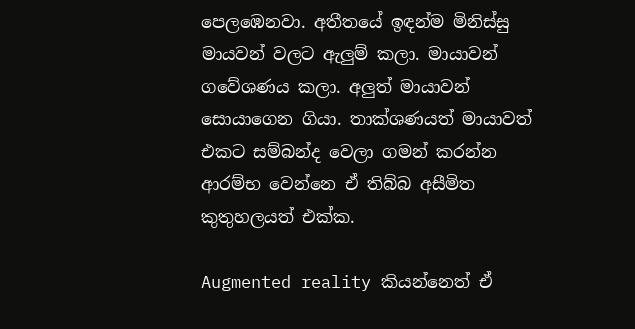පෙලඹෙනවා. අතීතයේ ඉඳන්ම මිනිස්සු මායවන් වලට ඇලුම් කලා. මායාවන් ගවේශණය කලා. අලුත් මායාවන් සොයාගෙන ගියා. තාක්ශණයත් මායාවත් එකට සම්බන්ද වෙලා ගමන් කරන්න ආරම්භ වෙන්නෙ ඒ තිබ්බ අසීමිත කුතුහලයත් එක්ක.

Augmented reality කියන්නෙත් ඒ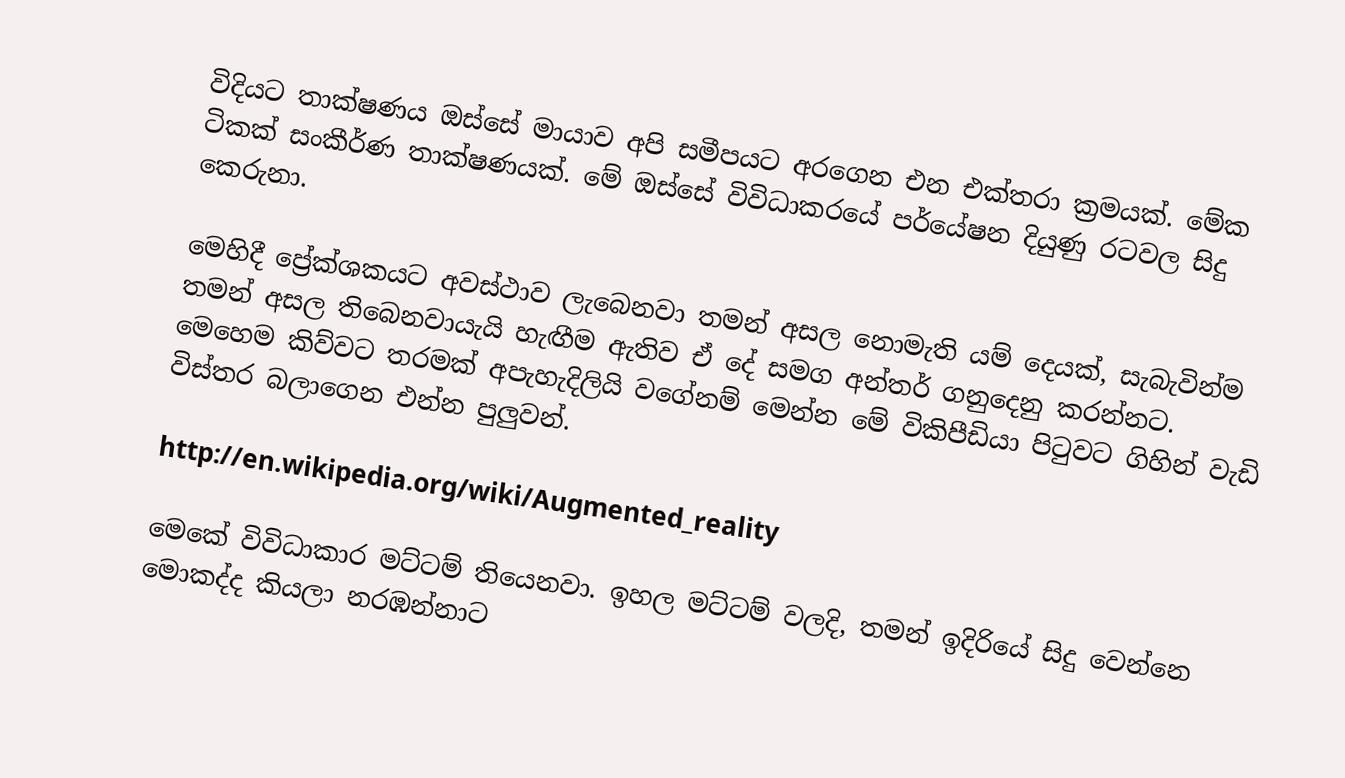විදියට තාක්ෂණය ඔස්සේ මායාව අපි සමීපයට අරගෙන එන එක්තරා ක්‍රමයක්. මේක ටිකක් සංකීර්ණ තාක්ෂණයක්. මේ ඔස්සේ විවිධාකරයේ පර්යේෂන දියුණු රටවල සිදු කෙරුනා.

මෙහිදී ප්‍රේක්ශකයට අවස්ථාව ලැබෙනවා තමන් අසල නොමැති යම් දෙයක්, සැබැවින්ම තමන් අසල තිබෙනවායැයි හැඟීම ඇතිව ඒ දේ සමග අන්තර් ගනුදෙනු කරන්නට.  මෙහෙම කිව්වට තරමක් අපැහැදිලියි වගේනම් මෙන්න මේ විකිපීඩියා පිටුවට ගිහින් වැඩි විස්තර බලාගෙන එන්න පුලුවන්.

http://en.wikipedia.org/wiki/Augmented_reality

මෙකේ විවිධාකාර මට්ටම් තියෙනවා. ඉහල මට්ටම් වලදි, තමන් ඉදිරියේ සිදු වෙන්නෙ මොකද්ද කියලා නරඹන්නාට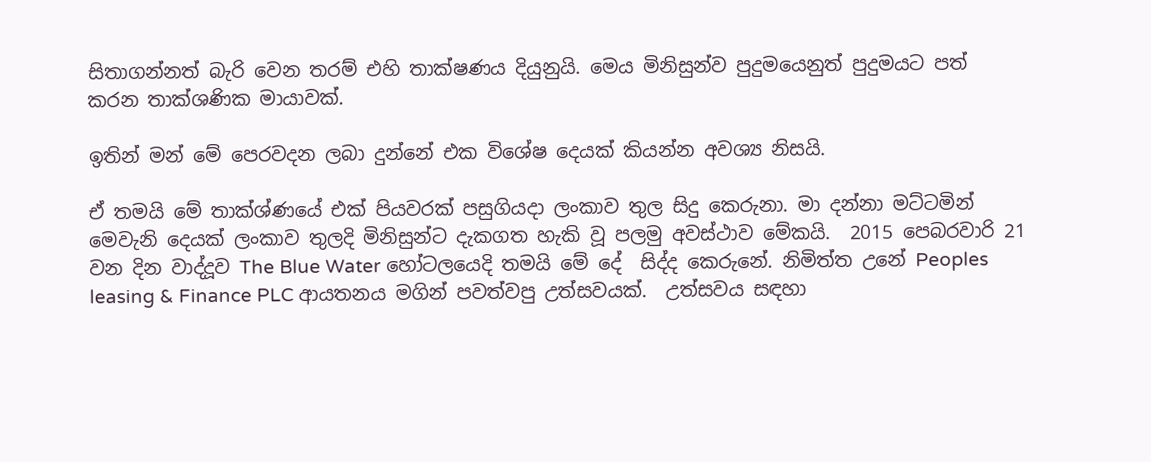සිතාගන්නත් බැරි වෙන තරම් එහි තාක්ෂණය දියුනුයි. මෙය මිනිසුන්ව පුදුමයෙනුත් පුදුමයට පත් කරන තාක්ශණික මායාවක්.

ඉතින් මන් මේ පෙරවදන ලබා දුන්නේ එක විශේෂ දෙයක් කියන්න අවශ්‍ය නිසයි.

ඒ තමයි මේ තාක්ශ්ණයේ එක් පියවරක් පසුගියදා ලංකාව තුල සිදු කෙරුනා. මා දන්නා මට්ටමින් මෙවැනි දෙයක් ලංකාව තුලදි මිනිසුන්ට දැකගත හැකි වූ පලමු අවස්ථාව මේකයි.  2015 පෙබරවාරි 21 වන දින වාද්දූව The Blue Water හෝටලයෙදි තමයි මේ දේ  සිද්ද කෙරුනේ. නිමිත්ත උනේ Peoples leasing & Finance PLC ආයතනය මගින් පවත්වපු උත්සවයක්.  උත්සවය සඳහා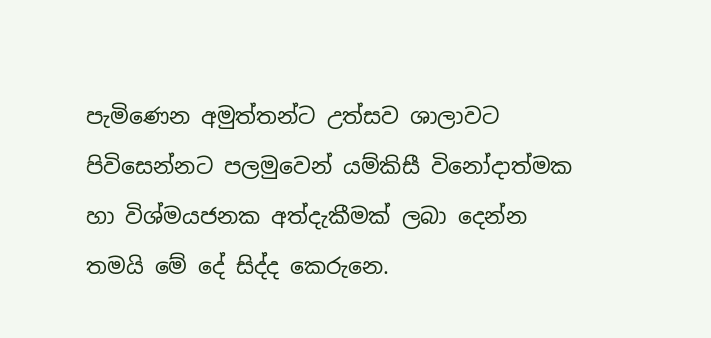පැමිණෙන අමුත්තන්ට උත්සව ශාලාවට පිවිසෙන්නට පලමුවෙන් යම්කිසී විනෝදාත්මක හා විශ්මයජනක අත්දැකීමක් ලබා දෙන්න තමයි මේ දේ සිද්ද කෙරුනෙ.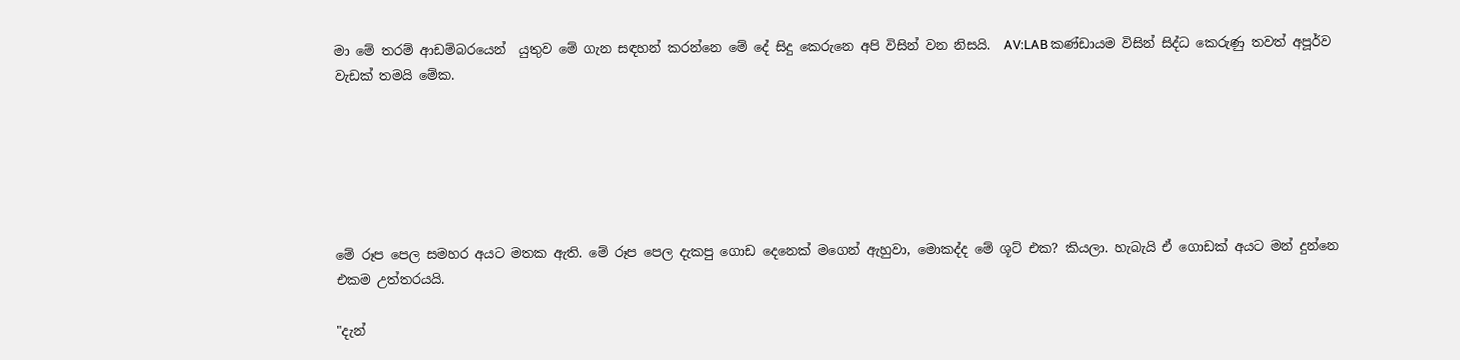මා මේ තරම් ආඩම්බරයෙන්  යුතුව මේ ගැන සඳහන් කරන්නෙ මේ දේ සිදු කෙරුනෙ අපි විසින් වන නිසයි.  AV:LAB කණ්ඩායම විසින් සිද්ධ කෙරුණු තවත් අපූර්ව වැඩක් තමයි මේක.






මේ රූප පෙල සමහර අයට මතක ඇති. මේ රූප පෙල දැකපු ගොඩ දෙනෙක් මගෙන් ඇහුවා, මොකද්ද මේ ශූට් එක? කියලා. හැබැයි ඒ ගොඩක් අයට මන් දුන්නෙ එකම උත්තරයයි.

"දැන්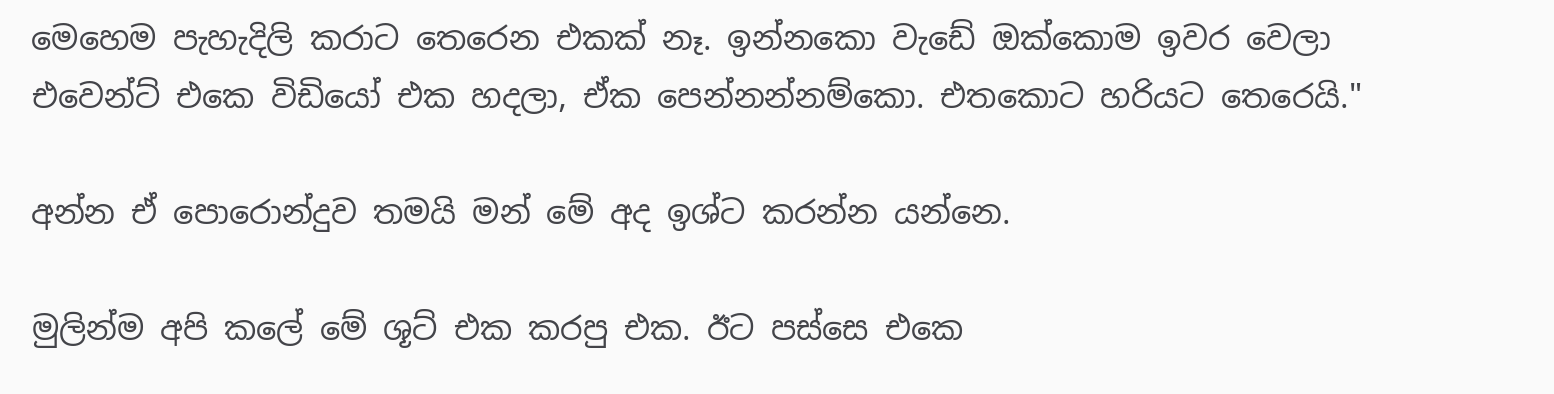මෙහෙම පැහැදිලි කරාට තෙරෙන එකක් නෑ. ඉන්නකො වැඩේ ඔක්කොම ඉවර වෙලා එවෙන්ට් එකෙ විඩියෝ එක හදලා, ඒක පෙන්නන්නම්කො. එතකොට හරියට තෙරෙයි."

අන්න ඒ පොරොන්දුව තමයි මන් මේ අද ඉශ්ට කරන්න යන්නෙ.

මුලින්ම අපි කලේ මේ ශූට් එක කරපු එක. ඊට පස්සෙ එකෙ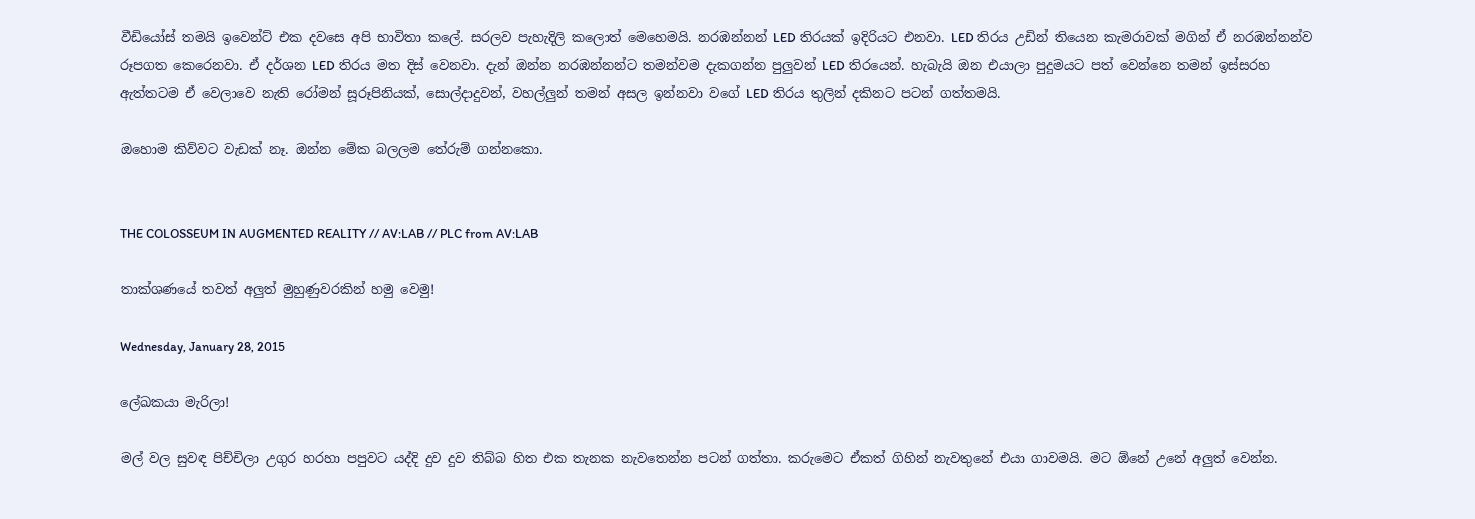වීඩියෝස් තමයි ඉවෙන්ට් එක දවසෙ අපි භාවිතා කලේ. සරලව පැහැදිලි කලොත් මෙහෙමයි. නරඹන්නන් LED තිරයක් ඉදිරියට එනවා. LED තිරය උඩින් තියෙන කැමරාවක් මගින් ඒ නරඹන්නන්ව රූපගත කෙරෙනවා. ඒ දර්ශන LED තිරය මත දිස් වෙනවා. දැන් ඔන්න නරඹන්නන්ට තමන්වම දැකගන්න පුලුවන් LED තිරයෙන්. හැබැයි ඔන එයාලා පුදුමයට පත් වෙන්නෙ තමන් ඉස්සරහ ඇත්තටම ඒ වෙලාවෙ නැති රෝමන් සූරූපිනියක්, සොල්දාදුවන්, වහල්ලුන් තමන් අසල ඉන්නවා වගේ LED තිරය තුලින් දකිනට පටන් ගත්තමයි.

ඔහොම කිව්වට වැඩක් නෑ. ඔන්න මේක බලලම තේරුම් ගන්නකො.


THE COLOSSEUM IN AUGMENTED REALITY // AV:LAB // PLC from AV:LAB

තාක්ශණයේ තවත් අලුත් මුහුණුවරකින් හමු වෙමු!

Wednesday, January 28, 2015

ලේඛකයා මැරිලා!

මල් වල සුවඳ පිච්චිලා උගුර හරහා පපුවට යද්දි දුව දුව තිබ්බ හිත එක තැනක නැවතෙන්න පටන් ගත්තා. කරුමෙට ඒකත් ගිහින් නැවතුනේ එයා ගාවමයි. මට ඕනේ උනේ අලුත් වෙන්න.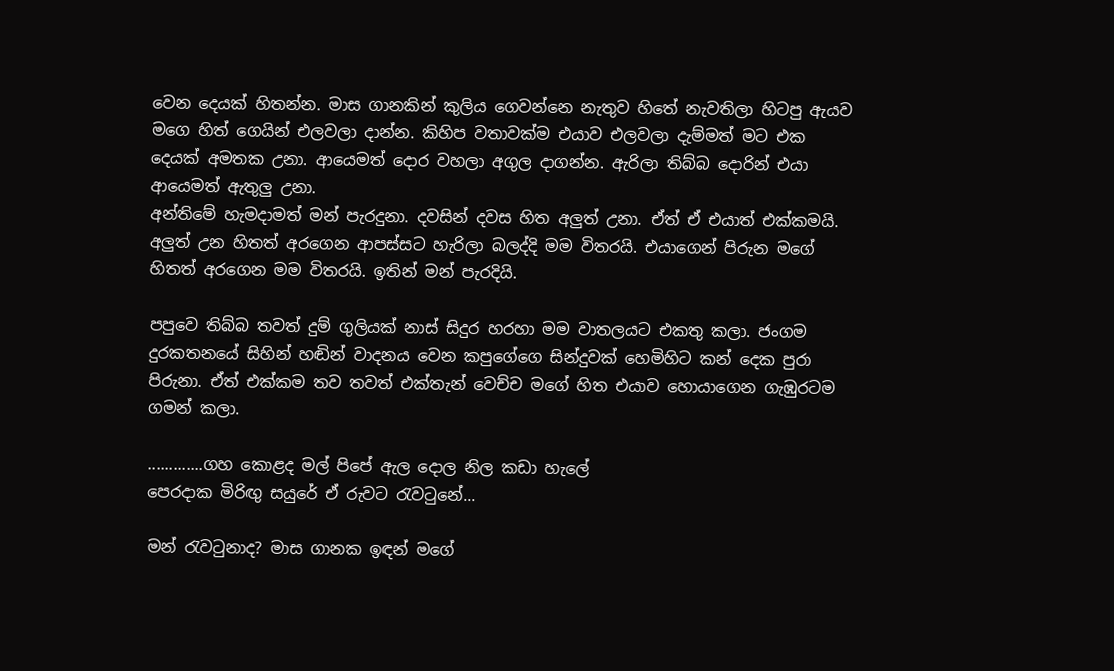වෙන දෙයක් හිතන්න. මාස ගානකින් කුලිය ගෙවන්නෙ නැතුව හිතේ නැවතිලා හිටපු ඇයව මගෙ හිත් ගෙයින් එලවලා දාන්න. කිහිප වතාවක්ම එයාව එලවලා දැම්මත් මට එක දෙයක් අමතක උනා. ආයෙමත් දොර වහලා අගුල දාගන්න. ඇරිලා තිබ්බ දොරින් එයා ආයෙමත් ඇතුලු උනා.
අන්තිමේ හැමදාමත් මන් පැරදුනා. දවසින් දවස හිත අලුත් උනා. ඒත් ඒ එයාත් එක්කමයි. අලුත් උන හිතත් අරගෙන ආපස්සට හැරිලා බලද්දි මම විතරයි. එයාගෙන් පිරුන මගේ හිතත් අරගෙන මම විතරයි. ඉතින් මන් පැරදියි.

පපුවෙ තිබ්බ තවත් දුම් ගුලි‍යක් නාස් සිදුර හරහා මම වාතලයට එකතු කලා. ජංගම දුරකතනයේ සිහින් හඬින් වාදනය වෙන කපුගේගෙ සින්දුවක් හෙමිහිට කන් දෙක පුරා පිරුනා. ඒත් එක්කම තව තවත් එක්තැන් වෙච්ච මගේ හිත එයාව හොයාගෙන ගැඹුරටම ගමන් කලා.

.............ගහ කොළද මල් පිපේ ඇල දොල නිල කඩා හැලේ
පෙරදාක මිරිඟු සයුරේ ඒ රුවට රැවටුනේ...

මන් රැවටුනාද? මාස ගානක ඉඳන් මගේ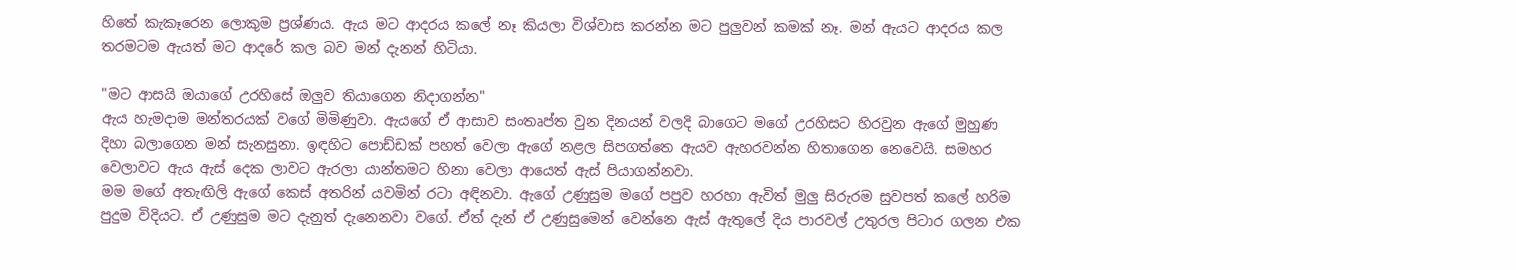හිතේ කැකෑරෙන ලොකුම ප්‍රශ්ණය. ඇය මට ආදරය කලේ නෑ කියලා විශ්වාස කරන්න මට පුලුවන් කමක් නෑ. මන් ඇයට ආදරය කල තරමටම ඇයත් මට ආදරේ කල බව මන් දැනන් හිටියා.

"මට ආසයි ඔයාගේ උරහිසේ ඔලුව තියාගෙන නිදාගන්න"
ඇය හැමදාම මන්තරයක් වගේ මිමිණුවා. ඇයගේ ඒ ආසාව සංතෘප්ත වුන දිනයන් වලදි බාගෙට මගේ උරහිසට හිරවුන ඇගේ මුහුණ දිහා බලාගෙන මන් සැනසුනා. ඉඳහිට පොඩ්ඩක් පහත් වෙලා ඇගේ නළල සිපගත්තෙ ඇයව ඇහරවන්න හිතාගෙන නෙවෙයි. සමහර වෙලාවට ඇය ඇස් දෙක ලාවට ඇරලා යාන්තමට හිනා වෙලා ආයෙත් ඇස් පියාගන්නවා.
මම මගේ අතැඟිලි ඇගේ කෙස් අතරින් යවමින් රටා අඳිනවා. ඇගේ උණුසුම මගේ පපුව හරහා ඇවිත් මුලු සිරුරම සුවපත් කලේ හරිම පුදුම විදියට. ඒ උණුසුම මට දැනුත් දැනෙනවා වගේ. ඒත් දැන් ඒ උණුසුමෙන් වෙන්නෙ ඇස් ඇතුලේ දිය පාරවල් උතුරල පිටාර ගලන එක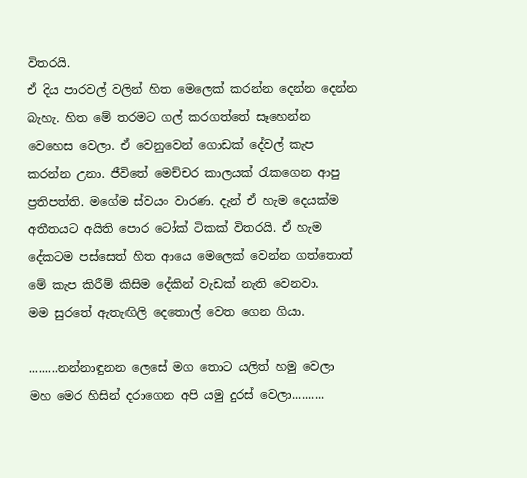විතරයි.
ඒ දිය පාරවල් වලින් හිත මෙලෙක් කරන්න දෙන්න දෙන්න බැහැ. හිත මේ තරමට ගල් කරගත්තේ සෑහෙන්න වෙහෙස වෙලා. ඒ වෙනුවෙන් ගොඩක් දේවල් කැප කරන්න උනා. ජීවිතේ මෙච්චර කාලයක් රැකගෙන ආපු ප්‍රතිපත්ති. මගේම ස්වයං වාරණ. දැන් ඒ හැම දෙයක්ම අතීතයට අයිති පොර ටෝක් ටිකක් විතරයි. ඒ හැම දේකටම පස්සෙත් හිත ආයෙ මෙලෙක් වෙන්න ගත්තොත් මේ කැප කිරීම් කිසිම දේකින් වැඩක් නැති වෙනවා.
මම සුරතේ ඇතැඟිලි දෙතොල් වෙත ගෙන ගියා.

.........නන්නාඳුනන ලෙසේ මග තොට යලිත් හමු වෙලා
මහ මෙර හිසින් දරාගෙන අපි යමු දුරස් වෙලා..........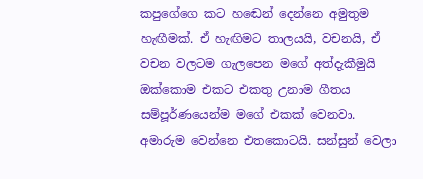කපුගේගෙ කට හඬෙන් දෙන්නෙ අමුතුම හැඟීමක්. ඒ හැඟිමට තාලයයි, වචනයි, ඒ වචන වලටම ගැලපෙන මගේ අත්දැකීමුයි ඔක්කොම එකට එකතු උනාම ගීතය සම්පූර්ණයෙන්ම මගේ එකක් වෙනවා.  අමාරුම වෙන්නෙ එතකොටයි. සන්සුන් වෙලා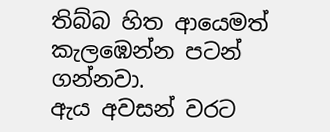තිබ්බ හිත ආයෙමත් කැලඹෙන්න පටන් ගන්නවා.
ඇය අවසන් වරට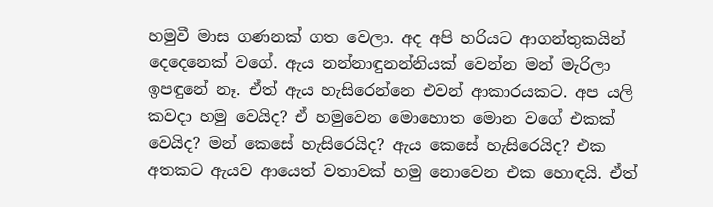හමුවී මාස ගණනක් ගත වෙලා. අද අපි හරියට ආගන්තුකයින් දෙදෙනෙක් වගේ. ඇය නන්නාඳුනන්නියක් වෙන්න මන් මැරිලා ඉපඳුනේ නෑ. ඒත් ඇය හැසිරෙන්නෙ එවන් ආකාරයකට. අප යලි කවදා හමු වෙයිද? ඒ හමුවෙන මොහොත මොන වගේ එකක් වෙයිද? මන් කෙසේ හැසිරෙයිද? ඇය කෙසේ හැසිරෙයිද? එක අතකට ඇයව ආයෙත් වතාවක් හමු නොවෙන එක හොඳයි. ඒත්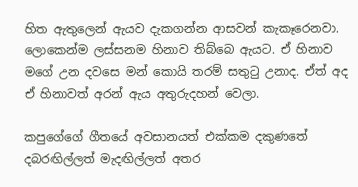හිත ඇතුලෙන් ඇයව දැකගන්න ආසවන් කැකෑරෙනවා. ලොකෙන්ම ලස්සනම හිනාව තිබ්බෙ ඇයට. ඒ හිනාව මගේ උන දවසෙ මන් කොයි තරම් සතුටු උනාද. ඒත් අද ඒ හිනාවත් අරන් ඇය අතුරුදහන් වෙලා.

කපුගේගේ ගීතයේ අවසානයත් එක්කම දකුණතේ දබරඟිල්ලත් මැදඟිල්ලත් අතර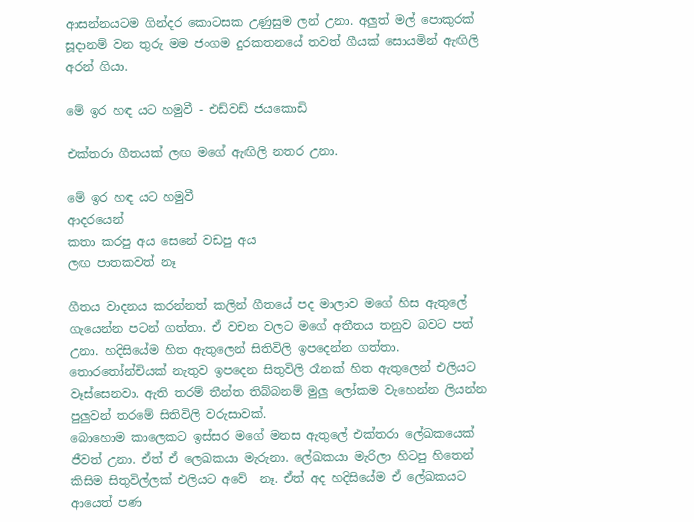ආසන්නයටම ගින්දර කොටසක උණුසුම ලන් උනා. අලුත් මල් පොකුරක් සූදානම් වන තුරු මම ජංගම දුරකතනයේ තවත් ගීයක් සොයමින් ඇඟිලි අරන් ගියා.

මේ ඉර හඳ යට හමුවී - එඩ්වඩ් ජයකොඩි

එක්තරා ගීතයක් ලඟ මගේ ඇඟිලි නතර උනා.

මේ ඉර හඳ යට හමුවී
ආදරයෙන්
කතා කරපු අය සෙනේ වඩපු අය
ලඟ පාතකවත් නෑ

ගීතය වාදනය කරන්නත් කලින් ගීතයේ පද මාලාව මගේ හිස ඇතුලේ ගැයෙන්න පටන් ගත්තා. ඒ වචන වලට මගේ අතීතය තනුව බවට පත් උනා. හදිසියේම හිත ඇතුලෙන් සිතිවිලි ඉපදෙන්න ගත්තා.
තොරතෝන්චියක් නැතුව ඉපදෙන සිතුවිලි රෑනක් හිත ඇතුලෙන් එලියට වෑස්සෙනවා. ඇති තරම් තීන්ත තිබ්බනම් මුලු ලෝකම වැහෙන්න ලියන්න පුලුවන් තරමේ සිතිවිලි වරුසාවක්.
බොහොම කාලෙකට ඉස්සර මගේ මනස ඇතුලේ එක්තරා ලේඛකයෙක් ජීවත් උනා. ඒත් ඒ ලෙඛකයා මැරුනා. ලේඛකයා මැරිලා හිටපු හිතෙන් කිසිම සිතුවිල්ලක් එලියට අවේ  නෑ. ඒත් අද හදිසියේම ඒ ලේඛකයට ආයෙත් පණ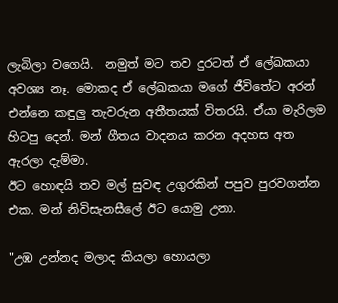ලැබිලා වගෙයි.  නමුත් මට තව දුරටත් ඒ ලේඛකයා අවශ්‍ය නෑ. මොකද ඒ ලේඛකයා මගේ ජීවිතේට අරන් එන්නෙ කඳුලු තැවරුන අතීතයක් විතරයි. ඒයා මැරිලම හිටපු දෙන්. මන් ගීතය වාදනය කරන අදහස අත ඇරලා දැම්මා.
ඊට හොඳයි තව මල් සුවඳ උගුරකින් පපුව පුරවගන්න එක. මන් නිවිසැනසීලේ ඊට යොමු උනා.

"උඹ උන්නද මලාද කියලා හොයලා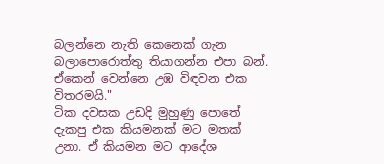බලන්නෙ නැති කෙනෙක් ගැන බලාපොරොත්තු තියාගන්න එපා බන්. ඒකෙන් වෙන්නෙ උඹ විඳවන එක විතරමයි."
ටික දවසක උඩදි මුහුණු පොතේ දැකපු එක කියමනක් මට මතක් උනා. ඒ කියමන මට ආදේශ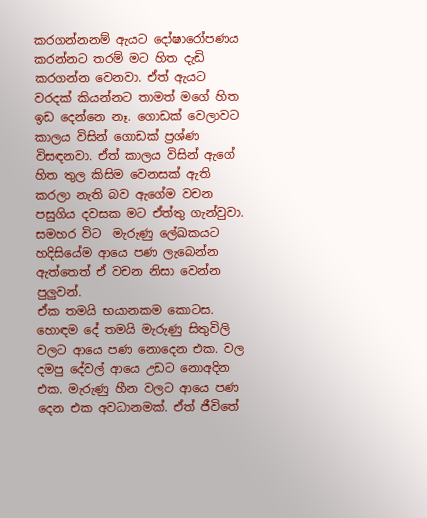කරගන්නනම් ඇයට දෝෂාරෝපණය කරන්නට තරම් මට හිත දැඩි කරගන්න වෙනවා. ඒත් ඇයට වරදක් කියන්නට තාමත් මගේ හිත ඉඩ දෙන්නෙ නෑ. ගොඩක් වෙලාවට කාලය විසින් ගොඩක් ප්‍රශ්ණ විසඳනවා. ඒත් කාලය විසින් ඇගේ හිත තුල කිසිම වෙනසක් ඇති කරලා නැති බව ඇගේම වචන පසුගිය දවසක මට ඒත්තු ගැන්වුවා. සමහර විට  මැරුණු ලේඛකයට හදිසියේම ආයෙ පණ ලැබෙන්න ඇත්තෙත් ඒ වචන නිසා වෙන්න පුලුවන්.
ඒක තමයි භයානකම කොටස. හොඳම දේ තමයි මැරුණු සිතුවිලි වලට ආයෙ පණ නොදෙන එක. වල දමපු දේවල් ආයෙ උඩට නොඅදින එක. මැරුණු හීන වලට ආයෙ පණ දෙන එක අවධානමක්. ඒත් ජීවිතේ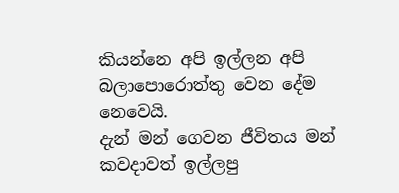කියන්නෙ අපි ඉල්ලන අපි බලාපොරොත්තු වෙන දේම නෙවෙයි.
දැන් මන් ගෙවන ජීවිතය මන් කවදාවත් ඉල්ලපු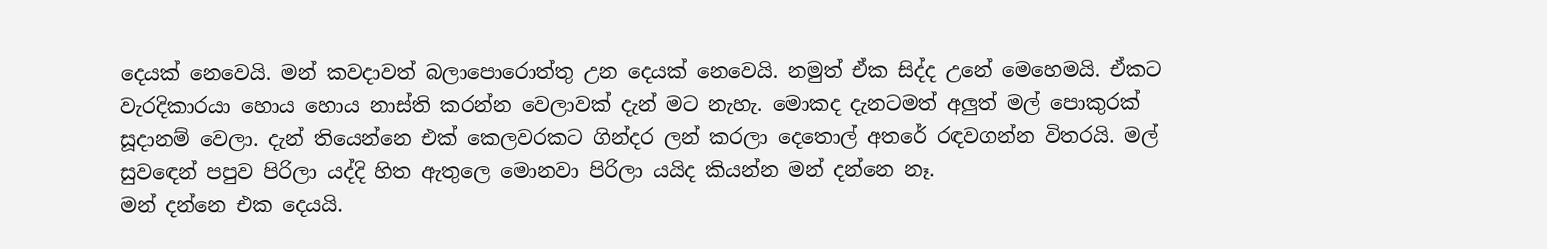දෙයක් නෙවෙයි. මන් කවදාවත් බලාපොරොත්තු උන දෙයක් නෙවෙයි. නමුත් ඒක සිද්ද උනේ මෙහෙමයි. ඒකට වැරදිකාරයා හොය හොය නාස්ති කරන්න වෙලාවක් දැන් මට නැහැ. මොකද දැනටමත් අලුත් මල් පොකුරක් සූදානම් වෙලා. දැන් තියෙන්නෙ එක් කෙලවරකට ගින්දර ලන් කරලා දෙතොල් අතරේ රඳවගන්න විතරයි. මල් සුවඳෙන් පපුව පිරිලා යද්දි හිත ඇතුලෙ මොනවා පිරිලා යයිද කියන්න මන් දන්නෙ නෑ.
මන් දන්නෙ එක දෙයයි.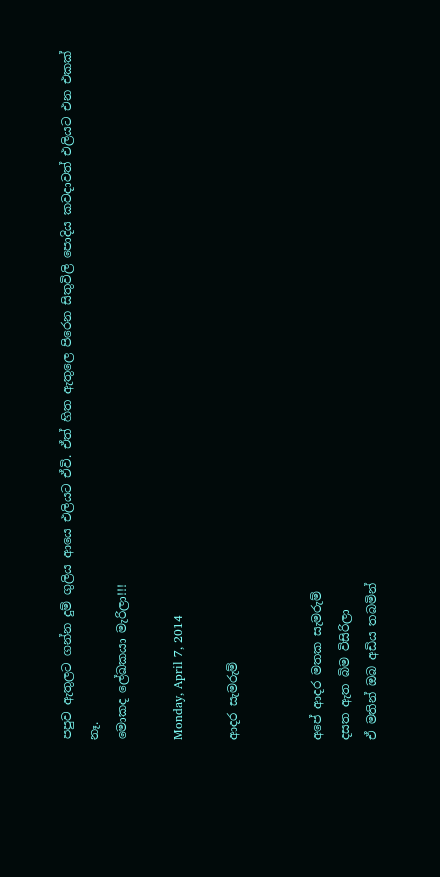පපුව ඇතුලට ගන්න දුම් ගුලිය ආයෙ එලියට ඒවි. ඒත් හිත ඇතුලෙ පිරෙන සිතුවිලි පොදිය කවදාවත් එලියට එන එකක් නෑ.
මොකද ලේඛකයා මැරිලා!!!

Monday, April 7, 2014

ආදර සැමරුම්


අපේ ආදර මතක සැමරුම්
දසත ඇත බිම විසිරිලා
ඒ මතින් ඔබ අඩිය තබමින්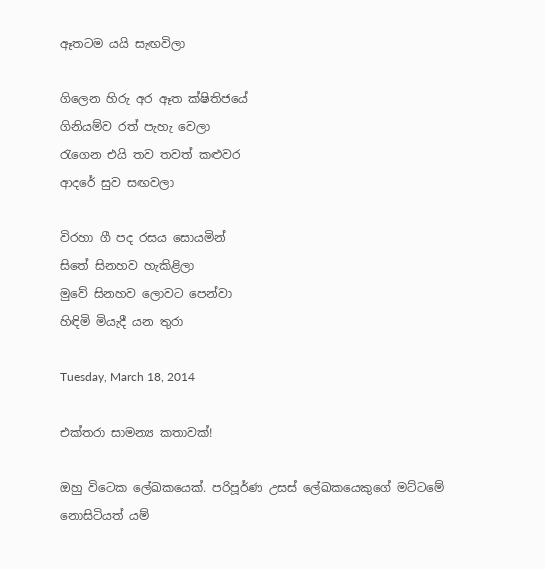ඈතටම යයි සැඟවිලා

ගිලෙන හිරු අර ඈත ක්ෂිතිජයේ
ගිනියම්ව රත් පැහැ වෙලා
රැගෙන එයි තව තවත් කළුවර
ආදරේ සුව සඟවලා

විරහා ගී පද රසය සොයමින්
සිතේ සිනහව හැකිළිලා
මුවේ සිනහව ලොවට පෙන්වා
හිඳිමි මියැදී යන තුරා

Tuesday, March 18, 2014

එක්තරා සාමන්‍ය කතාවක්!

ඔහු විටෙක ලේඛකයෙක්. පරිපූර්ණ උසස් ලේඛකයෙකුගේ මට්ටමේ නොසිටියත් යම්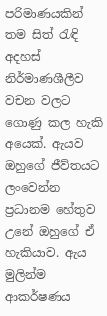පරිමාණයකින් තම සිත් රැඳි අදහස් නිර්මාණශීලීව වචන වලට ගොණු කල හැකි අයෙක්. ඇයව ඔහුගේ ජීව්තයට ලංවෙන්න ප්‍රධානම හේතුව උනේ ඔහුගේ ඒ හැකියාව. ඇය මුලින්ම ආකර්ෂණය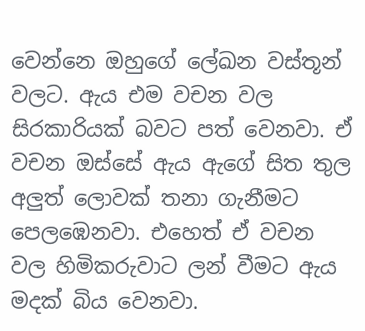වෙන්නෙ ඔහුගේ ලේඛන වස්තූන් වලට. ඇය එම වචන වල සිරකාරියක් බවට පත් වෙනවා. ඒ වචන ඔස්සේ ඇය ඇගේ සිත තුල අලුත් ලොවක් තනා ගැනීමට පෙලඹෙනවා. එහෙත් ඒ වචන වල හිමිකරුවාට ලන් වීමට ඇය මදක් බිය වෙනවා.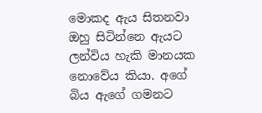මොකද ඇය සිතනවා ඔහු සිටින්නෙ ඇයට ලන්විය හැකි මානයක නොවේය කියා. අගේ බිය ඇගේ ගමනට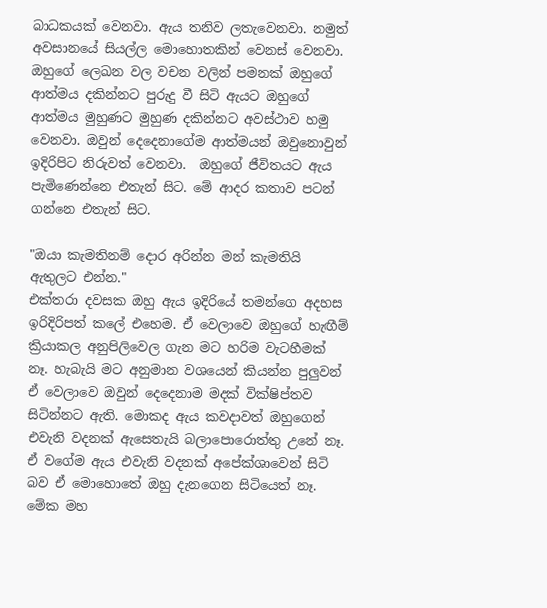බාධකයක් වෙනවා. ඇය තනිව ලතැවෙනවා. නමුත් අවසානයේ සියල්ල මොහොතකින් වෙනස් වෙනවා. ඔහුගේ ලෙඛන වල වචන වලින් පමනක් ඔහුගේ ආත්මය දකින්නට පුරුදු වී සිටි ඇයට ඔහුගේ ආත්මය මුහුණට මුහුණ දකින්නට අවස්ථාව හමු වෙනවා. ඔවුන් දෙදෙනාගේම ආත්මයන් ඔවුනොවුන් ඉදිරිපිට නිරුවත් වෙනවා.  ඔහුගේ ජීවිතයට ඇය පැමිණෙන්නෙ එතැන් සිට. මේ ආදර කතාව පටන් ගන්නෙ එතැන් සිට.

"ඔයා කැමතිනම් දොර අරින්න මන් කැමතියි ඇතුලට එන්න."
එක්තරා දවසක ඔහු ඇය ඉදිරියේ තමන්ගෙ අදහස ඉරිදිරිපත් කලේ එහෙම. ඒ වෙලාවෙ ඔහුගේ හැඟීම් ක්‍රියාකල අනුපිලිවෙල ගැන මට හරිම වැටහීමක් නෑ. හැබැයි මට අනුමාන වශයෙන් කියන්න පුලුවන් ඒ වෙලාවෙ ඔවුන් දෙදෙනාම මදක් වික්ෂිප්තව සිටින්නට ඇති. මොකද ඇය කවදාවත් ඔහුගෙන් එවැනි වදනක් ඇසෙතැයි බලාපොරොත්තු උනේ නෑ. ඒ වගේම ඇය එවැනි වදනක් අපේක්ශාවෙන් සිටි බව ඒ මොහොතේ ඔහු දැනගෙන සිටියෙත් නෑ.
මේක මහ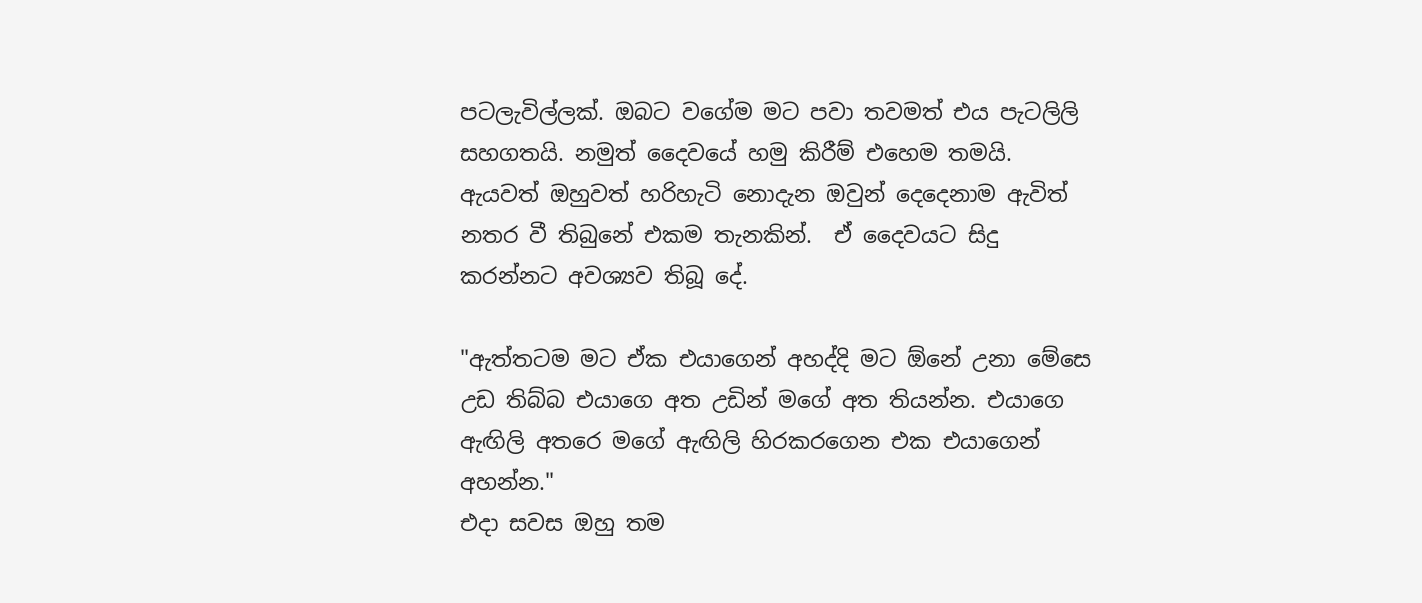පටලැවිල්ලක්. ඔබට වගේම මට පවා තවමත් එය පැටලිලි සහගතයි. නමුත් දෛවයේ හමු කිරීම් එහෙම තමයි. ඇයවත් ඔහුවත් හරිහැටි නොදැන ඔවුන් දෙදෙනාම ඇවිත් නතර වී තිබුනේ එකම තැනකින්.  ඒ දෛවයට සිදු කරන්නට අවශ්‍යව තිබූ දේ.

"ඇත්තටම මට ඒක එයාගෙන් අහද්දි මට ඕනේ උනා මේසෙ උඩ තිබ්බ එයාගෙ අත උඩින් මගේ අත තියන්න. එයාගෙ ඇඟිලි අතරෙ මගේ ඇඟිලි හිරකරගෙන එක එයාගෙන් අහන්න."
එදා සවස ඔහු තම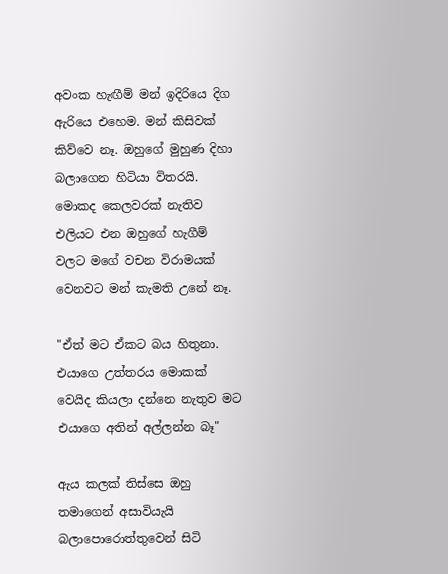අවංක හැඟීම් මන් ඉදිරියෙ දිග ඇරියෙ එහෙම. මන් කිසිවක් කිව්වෙ නෑ. ඔහුගේ මුහුණ දිහා බලාගෙන හිටියා විතරයි. මොකද කෙලවරක් නැතිව එලියට එන ඔහුගේ හැගීම් වලට මගේ වචන විරාමයක් වෙනවට මන් කැමති උනේ නෑ.

"ඒත් මට ඒකට බය හිතුනා. එයාගෙ උත්තරය මොකක් වෙයිද කියලා දන්නෙ නැතුව මට එයාගෙ අතින් අල්ලන්න බෑ"

ඇය කලක් තිස්සෙ ඔහු තමාගෙන් අසාවියැයි බලාපොරොත්තුවෙන් සිටි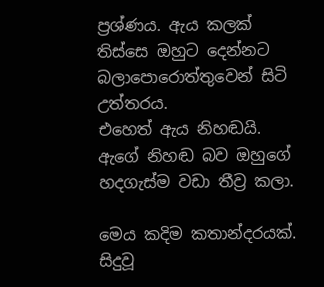ප්‍රශ්ණය. ඇය කලක් තිස්සෙ ඔහුට දෙන්නට බලාපොරොත්තුවෙන් සිටි උත්තරය.
එහෙත් ඇය නිහඬයි. ඇගේ නිහඬ බව ඔහුගේ හදගැස්ම වඩා තීව්‍ර කලා.

මෙය කදිම කතාන්දරයක්. සිදුවූ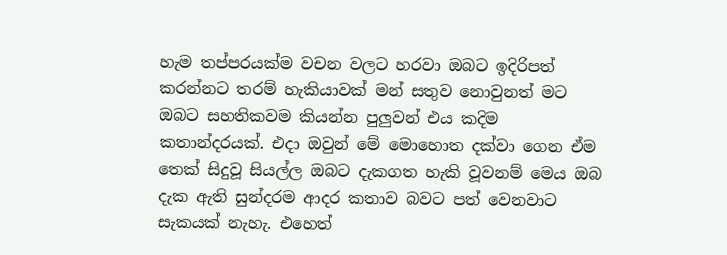හැම තප්පරයක්ම වචන වලට හරවා ඔබට ඉදිරිපත් කරන්නට තරම් හැකියාවක් මන් සතුව නොවුනත් මට ඔබට සහතිකවම කියන්න පුලුවන් එය කදිම කතාන්දරයක්. එදා ඔවුන් මේ මොහොත දක්වා ගෙන ඒම තෙක් සිදුවූ සියල්ල ඔබට දැකගත හැකි වූවනම් මෙය ඔබ දැක ඇති සුන්දරම ආදර කතාව බවට පත් වෙනවාට සැකයක් නැහැ. එහෙත්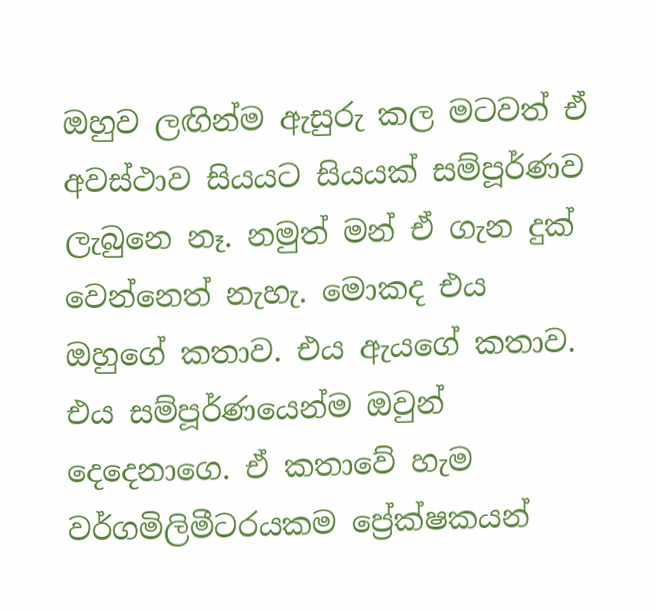ඔහුව ලඟින්ම ඇසුරු කල මටවත් ඒ අවස්ථාව සියයට සියයක් සම්පූර්ණව ලැබුනෙ නෑ. නමුත් මන් ඒ ගැන දුක් වෙන්නෙත් නැහැ. මොකද එය ඔහුගේ කතාව. එය ඇයගේ කතාව. එය සම්පූර්ණයෙන්ම ඔවුන් දෙදෙනාගෙ. ඒ කතාවේ හැම වර්ගමිලිමීටරයකම ප්‍රේක්ෂකයන්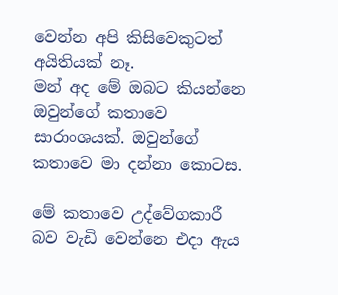වෙන්න අපි කිසිවෙකුටත් අයිතියක් නෑ.
මන් අද මේ ඔබට කියන්නෙ ඔවුන්ගේ කතාවෙ සාරාංශයක්. ඔවුන්ගේ කතාවෙ මා දන්නා කොටස.

මේ කතාවෙ උද්වේගකාරී බව වැඩි වෙන්නෙ එදා ඇය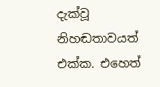දැක්වූ නිහඬතාවයත් එක්ක. එහෙත්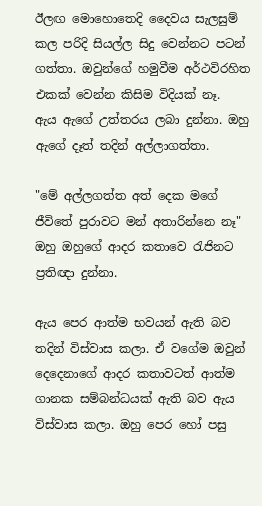ඊලඟ මොහොතෙදි දෛවය සැලසුම් කල පරිදි සියල්ල සිදු වෙන්නට පටන් ගත්තා. ඔවුන්ගේ හමුවීම අර්ථවිරහිත එකක් වෙන්න කිසිම විදියක් නෑ.
ඇය ඇගේ උත්තරය ලබා දුන්නා. ඔහු ඇගේ දෑත් තදින් අල්ලාගත්තා.

"මේ අල්ලගත්ත අත් දෙක මගේ ජීවිතේ පුරාවට මන් අතාරින්නෙ නෑ" ඔහු ඔහුගේ ආදර කතාවෙ රැජිනට ප්‍රතිඥා දුන්නා.

ඇය පෙර ආත්ම භවයන් ඇති බව තදින් විස්වාස කලා. ඒ වගේම ඔවුන් දෙදෙනාගේ ආදර කතාවටත් ආත්ම ගානක සම්බන්ධයක් ඇති බව ඇය විස්වාස කලා. ඔහු පෙර හෝ පසු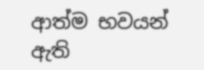ආත්ම භවයන් ඇති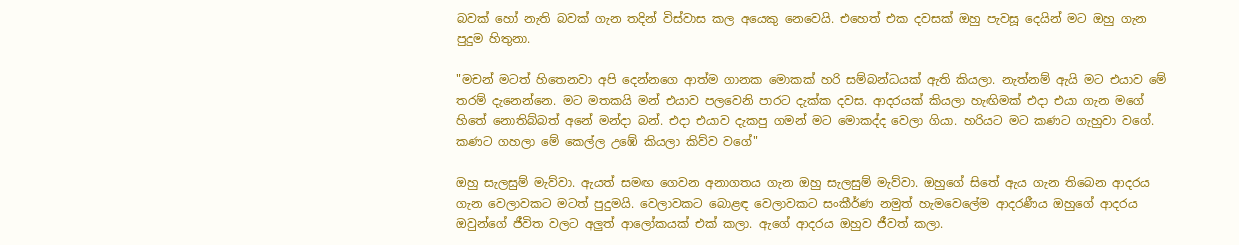බවක් හෝ නැති බවක් ගැන තදින් විස්වාස කල අයෙකු නෙවෙයි. එහෙත් එක දවසක් ඔහු පැවසූ දෙයින් මට ඔහු ගැන පුදුම හිතුනා.

"මචන් මටත් හිතෙනවා අපි දෙන්නගෙ ආත්ම ගානක මොකක් හරි සම්බන්ධයක් ඇති කියලා. නැත්නම් ඇයි මට එයාව මේ තරම් දැනෙන්නෙ. මට මතකයි මන් එයාව පලවෙනි පාරට දැක්ක දවස. ආදරයක් කියලා හැඟිමක් එදා එයා ගැන මගේ හිතේ නොතිබ්බත් අනේ මන්දා බන්. එදා එයාව දැකපු ගමන් මට මොකද්ද වෙලා ගියා. හරියට මට කණට ගැහුවා වගේ. කණට ගහලා මේ කෙල්ල උඹේ කියලා කිව්ව වගේ"

ඔහු සැලසුම් මැව්වා. ඇයත් සමඟ ගෙවන අනාගතය ගැන ඔහු සැලසුම් මැව්වා. ඔහුගේ සිතේ ඇය ගැන තිබෙන ආදරය ගැන වෙලාවකට මටත් පුදුමයි. වෙලාවකට බොළඳ වෙලාවකට සංකීර්ණ නමුත් හැමවෙලේම ආදරණීය ඔහුගේ ආදරය ඔවුන්ගේ ජීවිත වලට අලුත් ආලෝකයක් එක් කලා. ඇගේ ආදරය ඔහුව ජීවත් කලා.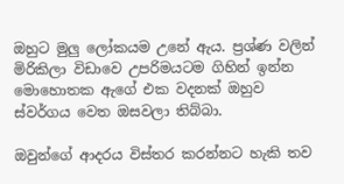ඔහුට මුලු ලෝකයම උනේ ඇය. ප්‍රශ්ණ වලින් මිරිකිලා විඩාවෙ උපරිමයටම ගිහින් ඉන්න මොහොතක ඇගේ එක වදනක් ඔහුව ස්වර්ගය වෙත ඔසවලා තිබ්බා.

ඔවුන්ගේ ආදරය විස්තර කරන්නට හැකි තව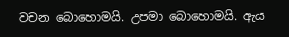වචන බොහොමයි. උපමා බොහොමයි. ඇය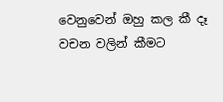වෙනුවෙන් ඔහු කල කී දෑ වචන වලින් කීමට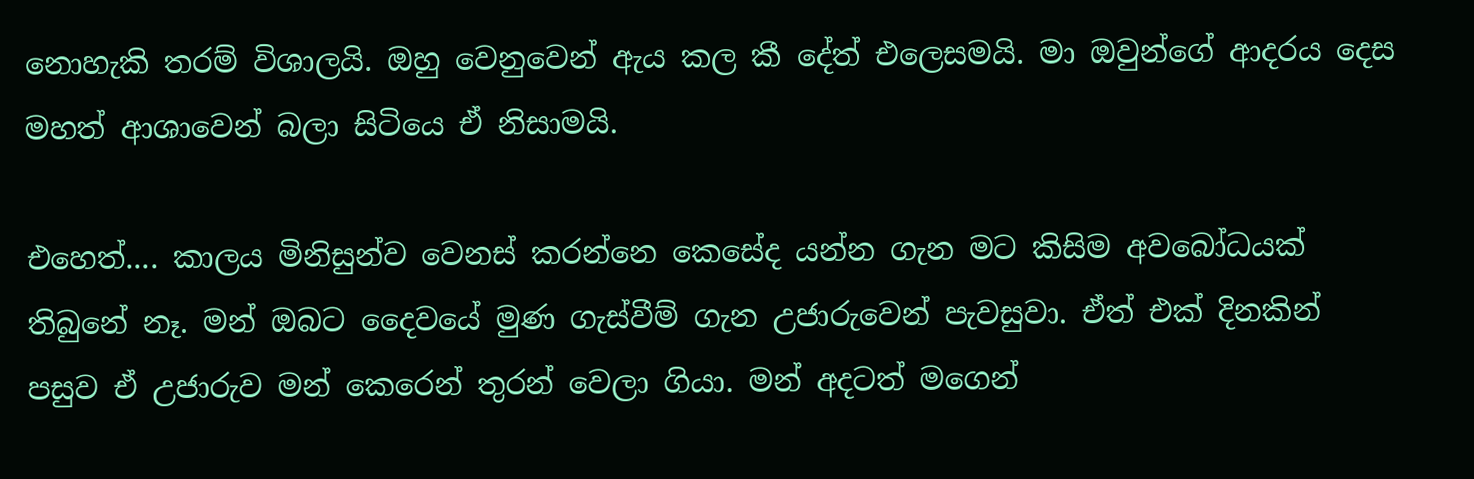නොහැකි තරම් විශාලයි. ඔහු වෙනුවෙන් ඇය කල කී දේත් එලෙසමයි. මා ඔවුන්ගේ ආදරය දෙස මහත් ආශාවෙන් බලා සිටියෙ ඒ නිසාමයි.

එහෙත්.... කාලය මිනිසුන්ව වෙනස් කරන්නෙ කෙසේද යන්න ගැන මට කිසිම අවබෝධයක් තිබුනේ නෑ. මන් ඔබට දෛවයේ මුණ ගැස්වීම් ගැන උජාරුවෙන් පැවසුවා. ඒත් එක් දිනකින් පසුව ඒ උජාරුව මන් කෙරෙන් තුරන් වෙලා ගියා. මන් අදටත් මගෙන්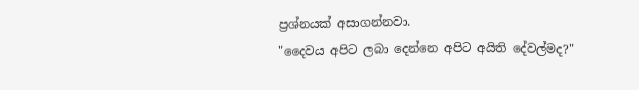ප්‍රශ්නයක් අසාගන්නවා.
"දෛවය අපිට ලබා දෙන්නෙ අපිට අයිති දේවල්මද?"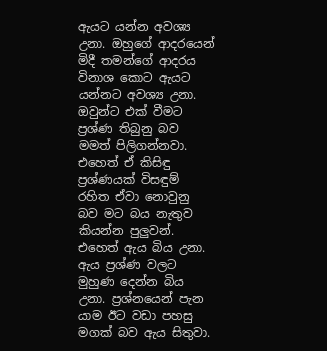ඇයට යන්න අවශ්‍ය උනා. ඔහුගේ ආදරයෙන් මිදී තමන්ගේ ආදරය විනාශ කොට ඇයට යන්නට අවශ්‍ය උනා.
ඔවුන්ට එක් වීමට ප්‍රශ්ණ තිබුනු බව මමත් පිලිගන්නවා. එහෙත් ඒ කිසිඳු ප්‍රශ්ණයක් විසඳුම් රහිත ඒවා නොවුනු බව මට බය නැතුව කියන්න පුලුවන්.
එහෙත් ඇය බිය උනා. ඇය ප්‍රශ්ණ වලට මුහුණ දෙන්න බිය උනා. ප්‍රශ්නයෙන් පැන යාම ඊට වඩා පහසු මගක් බව ඇය සිතුවා.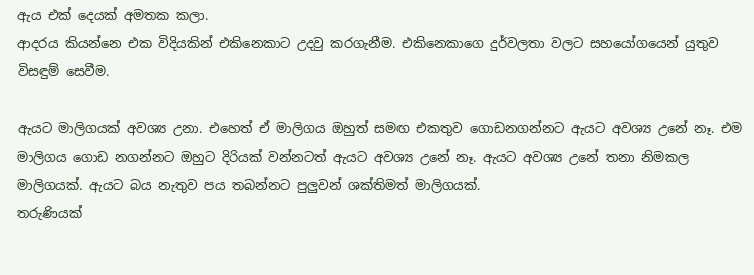ඇය එක් දෙයක් අමතක කලා.
ආදරය කියන්නෙ එක විදියකින් එකිනෙකාට උදවු කරගැනීම. එකිනෙකාගෙ දුර්වලතා වලට සහයෝගයෙන් යුතුව විසඳුම් සෙවීම.

ඇයට මාලිගයක් අවශ්‍ය උනා. එහෙත් ඒ මාලිගය ඔහුත් සමඟ එකතුව ගොඩනගන්නට ඇයට අවශ්‍ය උනේ නෑ. එම මාලිගය ගොඩ නගන්නට ඔහුට දිරියක් වන්නටත් ඇයට අවශ්‍ය උනේ නෑ. ඇයට අවශ්‍ය උනේ තනා නිමකල මාලිගයක්. ඇයට බය නැතුව පය තබන්නට පුලුවන් ශක්තිමත් මාලිගයක්.
තරුණියක්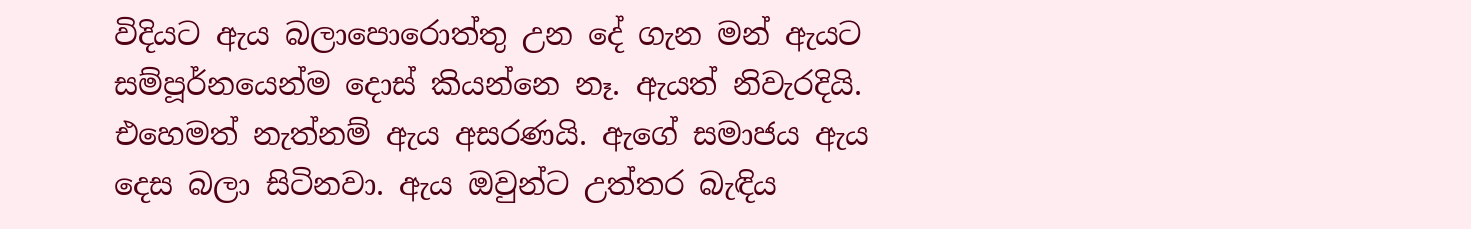විදියට ඇය බලාපොරොත්තු උන දේ ගැන මන් ඇයට සම්පූර්නයෙන්ම දොස් කියන්නෙ නෑ. ඇයත් නිවැරදියි. එහෙමත් නැත්නම් ඇය අසරණයි. ඇගේ සමාජය ඇය දෙස බලා සිටිනවා. ඇය ඔවුන්ට උත්තර බැඳිය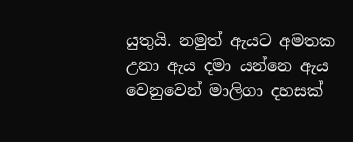යුතුයි. නමුත් ඇයට අමතක උනා ඇය දමා යන්නෙ ඇය වෙනුවෙන් මාලිගා දහසක්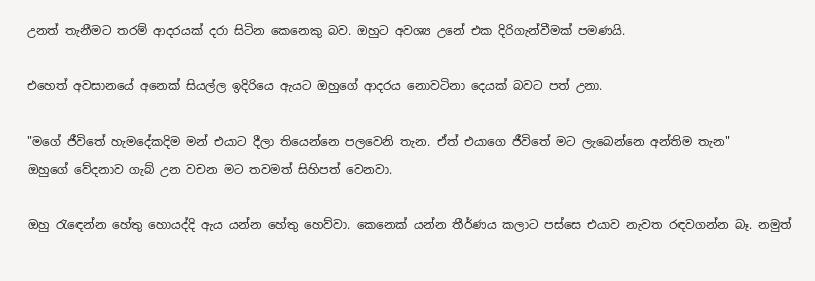උනත් තැනීමට තරම් ආදරයක් දරා සිටින කෙනෙකු බව. ඔහුට අවශ්‍ය උනේ එක දිරිගැන්වීමක් පමණයි.

එහෙත් අවසානයේ අනෙක් සියල්ල ඉදිරියෙ ඇයට ඔහුගේ ආදරය නොවටිනා දෙයක් බවට පත් උනා.

"මගේ ජීවිතේ හැමදේකදිම මන් එයාට දීලා තියෙන්නෙ පලවෙනි තැන. ඒත් එයාගෙ ජීවිතේ මට ලැබෙන්නෙ අන්තිම තැන"
ඔහුගේ වේදනාව ගැබ් උන වචන මට තවමත් සිහිපත් වෙනවා.

ඔහු රැඳෙන්න හේතු හොයද්දි ඇය යන්න හේතු හෙව්වා. කෙනෙක් යන්න තීර්ණය කලාට පස්සෙ එයාව නැවත රඳවගන්න බෑ. නමුත්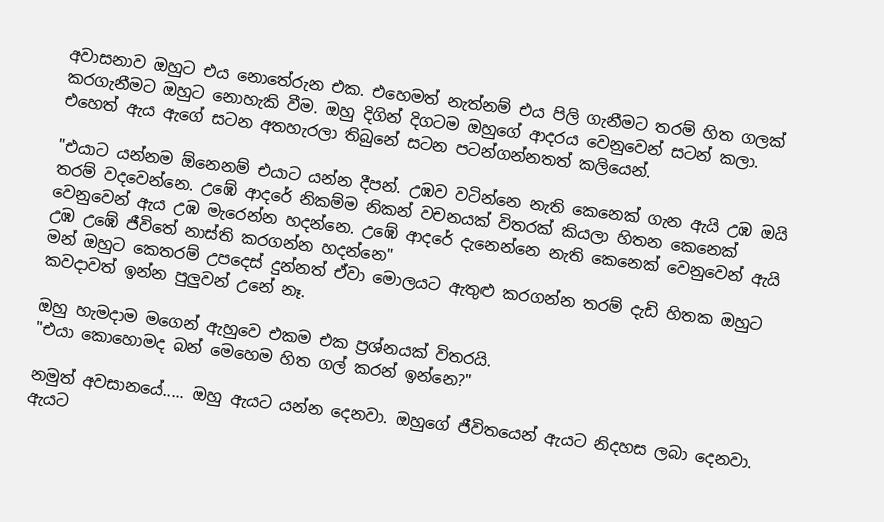අවාසනාව ඔහුට එය නොතේරුන එක. එහෙමත් නැත්නම් එය පිලි ගැනීමට තරම් හිත ගලක් කරගැනීමට ඔහුට නොහැකි වීම. ඔහු දිගින් දිගටම ඔහුගේ ආදරය වෙනුවෙන් සටන් කලා. එහෙත් ඇය ඇගේ සටන අතහැරලා තිබුනේ සටන පටන්ගන්නතත් කලියෙන්.

"එයාට යන්නම ඕනෙනම් එයාට යන්න දීපන්. උඹව වටින්නෙ නැති කෙනෙක් ගැන ඇයි උඹ ඔයි තරම් වදවෙන්නෙ. උඹේ ආදරේ නිකම්ම නිකන් වචනයක් විතරක් කියලා හිතන කෙනෙක් වෙනුවෙන් ඇය උඹ මැරෙන්න හදන්නෙ. උඹේ ආදරේ දැනෙන්නෙ නැති කෙනෙක් වෙනුවෙන් ඇයි උඹ උඹේ ජීවිතේ නාස්ති කරගන්න හදන්නෙ"
මන් ඔහුට කෙතරම් උපදෙස් දුන්නත් ඒවා මොලයට ඇතුළු කරගන්න තරම් දැඩි හිතක ඔහුට කවදාවත් ඉන්න පුලුවන් උනේ නෑ.

ඔහු හැමදාම මගෙන් ඇහුවෙ එකම එක ප්‍රශ්නයක් විතරයි.
"එයා කොහොමද බන් මෙහෙම හිත ගල් කරන් ඉන්නෙ?"

නමුත් අවසානයේ..... ඔහු ඇයට යන්න දෙනවා. ඔහුගේ ජීවිතයෙන් ඇයට නිදහස ලබා දෙනවා. ඇයට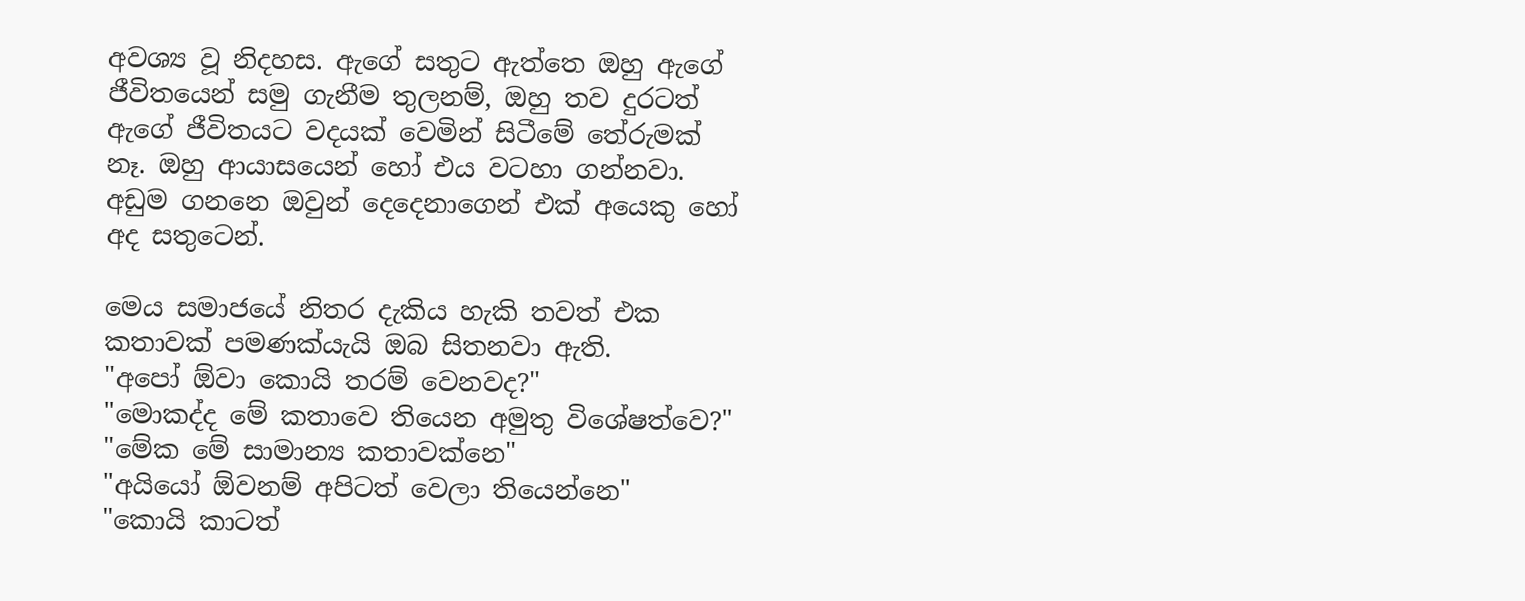අවශ්‍ය වූ නිදහස. ඇගේ සතුට ඇත්තෙ ඔහු ඇගේ ජීවිතයෙන් සමු ගැනීම තුලනම්, ඔහු තව දුරටත් ඇගේ ජීවිතයට වදයක් වෙමින් සිටීමේ තේරුමක් නෑ. ඔහු ආයාසයෙන් හෝ එය වටහා ගන්නවා. අඩුම ගනනෙ ඔවුන් දෙදෙනාගෙන් එක් අයෙකු හෝ අද සතුටෙන්.

මෙය සමාජයේ නිතර දැකිය හැකි තවත් එක කතාවක් පමණක්යැයි ඔබ සිතනවා ඇති.
"අපෝ ඕවා කොයි තරම් වෙනවද?"
"මොකද්ද මේ කතාවෙ තියෙන අමුතු විශේෂත්වෙ?"
"මේක මේ සාමාන්‍ය කතාවක්නෙ"
"අයියෝ ඕවනම් අපිටත් වෙලා තියෙන්නෙ"
"කොයි කාටත්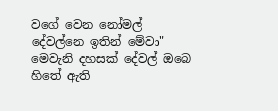වගේ වෙන නෝමල් දේවල්නෙ ඉතින් මේවා"
මෙවැනි දහසක් දේවල් ඔබෙ හිතේ ඇති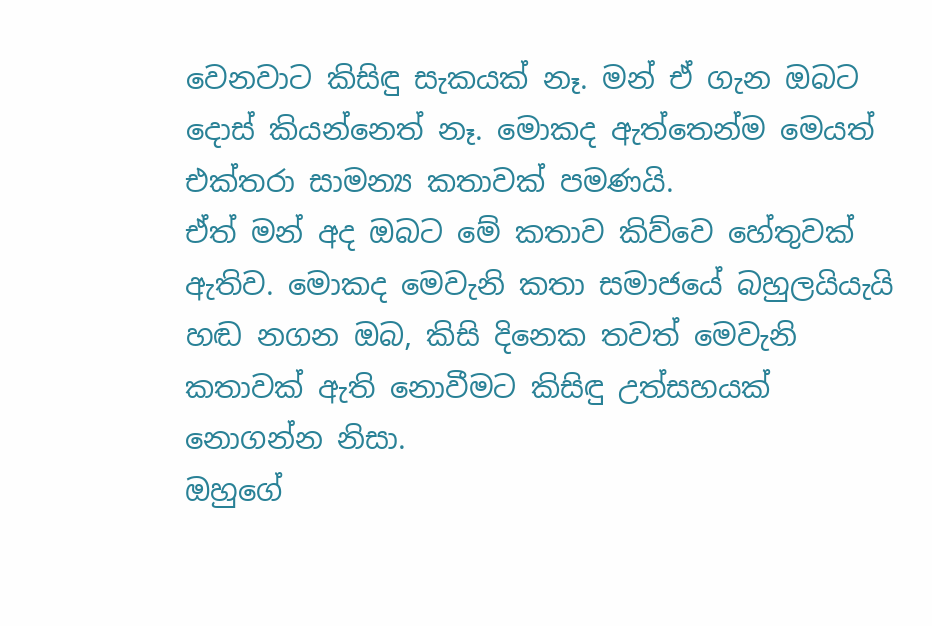වෙනවාට කිසිඳු සැකයක් නෑ. මන් ඒ ගැන ඔබට දොස් කියන්නෙත් නෑ. මොකද ඇත්තෙන්ම මෙයත් එක්තරා සාමන්‍ය කතාවක් පමණයි.
ඒත් මන් අද ඔබට මේ කතාව කිව්වෙ හේතුවක් ඇතිව. මොකද මෙවැනි කතා සමාජයේ බහුලයියැයි හඬ නගන ඔබ, කිසි දිනෙක තවත් මෙවැනි කතාවක් ඇති නොවීමට කිසිඳු උත්සහයක් නොගන්න නිසා.
ඔහුගේ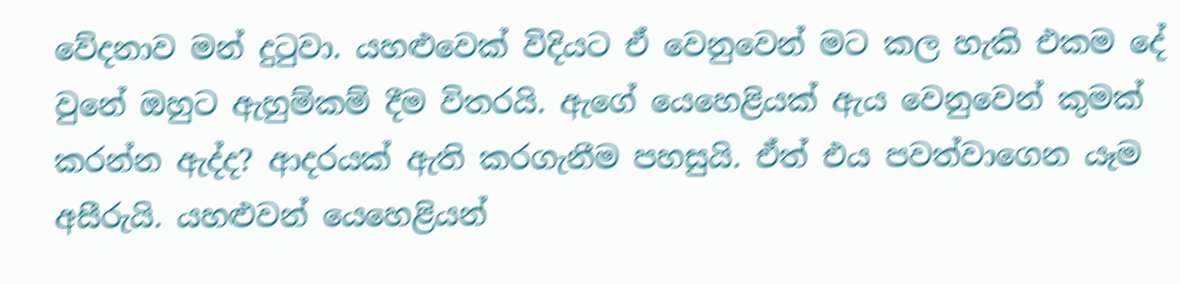වේදනාව මන් දුටුවා. යහළුවෙක් විදියට ඒ වෙනුවෙන් මට කල හැකි එකම දේ වුනේ ඔහුට ඇහුම්කම් දීම විතරයි. ඇගේ යෙහෙළියක් ඇය වෙනුවෙන් කුමක් කරන්න ඇද්ද? ආදරයක් ඇති කරගැනීම පහසුයි. ඒත් එය පවත්වාගෙන යෑම අසීරුයි. යහළුවන් යෙහෙළියන්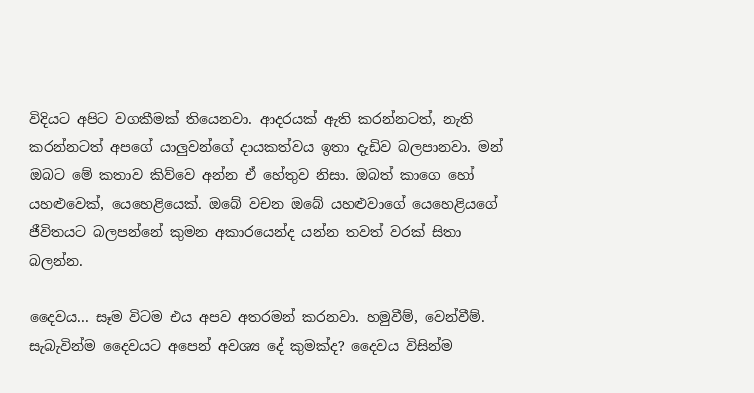විදියට අපිට වගකීමක් තියෙනවා. ආදරයක් ඇති කරන්නටත්, නැති කරන්නටත් අපගේ යාලුවන්ගේ දායකත්වය ඉතා දැඩිව බලපානවා. මන් ඔබට මේ කතාව කිව්වෙ අන්න ඒ හේතුව නිසා. ඔබත් කාගෙ හෝ යහළුවෙක්, යෙහෙළියෙක්. ඔබේ වචන ඔබේ යහළුවාගේ යෙහෙළියගේ ජීවිතයට බලපන්නේ කුමන අකාරයෙන්ද යන්න තවත් වරක් සිතා බලන්න.

දෛවය... සෑම විටම එය අපව අතරමන් කරනවා. හමුවීම්, වෙන්වීම්. සැබැවින්ම දෛවයට අපෙන් අවශ්‍ය දේ කුමක්ද? දෛවය විසින්ම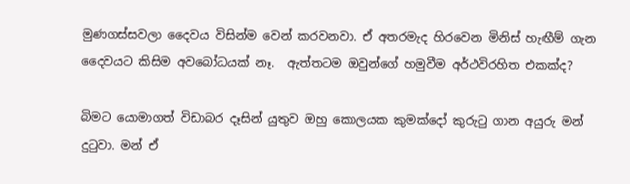මුණගස්සවලා දෛවය විසින්ම වෙන් කරවනවා. ඒ අතරමැද හිරවෙන මිනිස් හැඟීම් ගැන දෛවයට කිසිම අවබෝධයක් නෑ.  ඇත්තටම ඔවුන්ගේ හමුවීම අර්ථවිරහිත එකක්ද?

බිමට යොමාගත් විඩාබර දෑසින් යුතුව ඔහු කොලයක කුමක්දෝ කුරුටු ගාන අයුරු මන් දුටුවා. මන් ඒ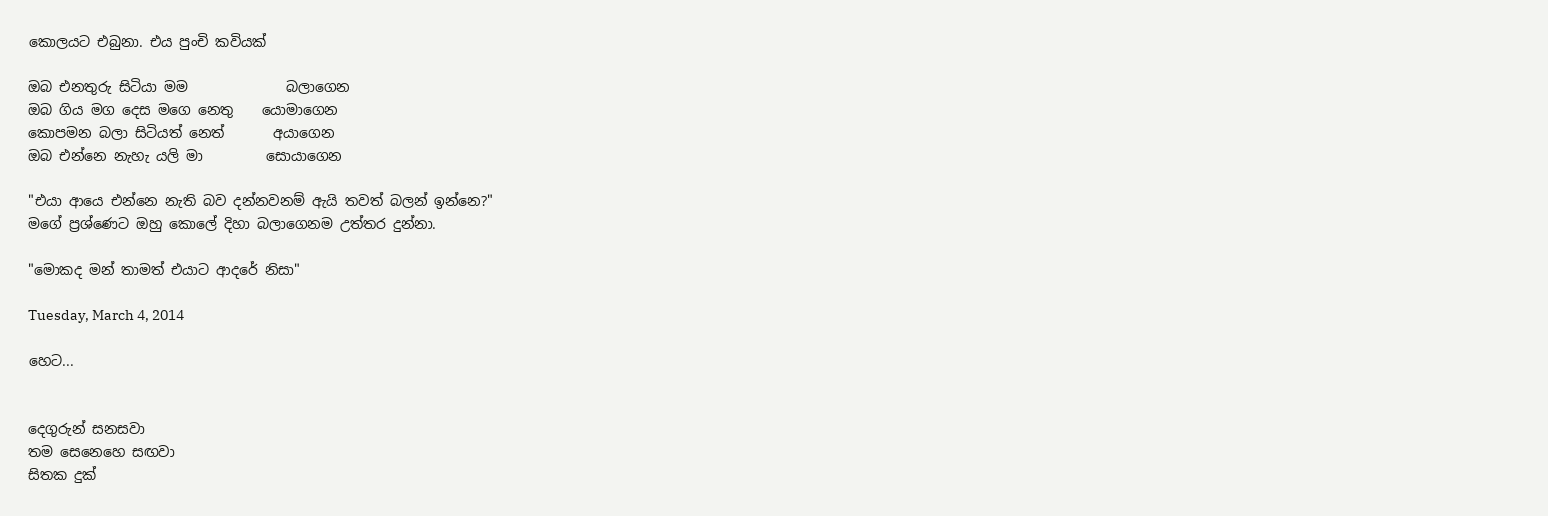කොලයට එබුනා. එය පුංචි කවියක්

ඔබ එනතුරු සිටියා මම              බලාගෙන
ඔබ ගිය මග දෙස මගෙ නෙතු    යොමාගෙන
කොපමන බලා සිටියත් නෙත්       අයාගෙන
ඔබ එන්නෙ නැහැ යලි මා         සොයාගෙන

"එයා ආයෙ එන්නෙ නැති බව දන්නවනම් ඇයි තවත් බලන් ඉන්නෙ?"
මගේ ප්‍රශ්ණෙට ඔහු කොලේ දිහා බලාගෙනම උත්තර දුන්නා.

"මොකද මන් තාමත් එයාට ආදරේ නිසා"

Tuesday, March 4, 2014

හෙට...


දෙගුරුන් සනසවා
තම සෙනෙහෙ සඟවා
සිතක දුක්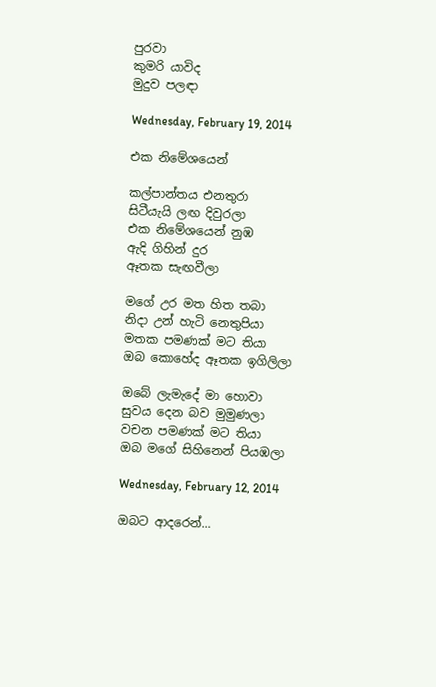පුරවා
කුමරි යාවිද
මුදුව පලඳා

Wednesday, February 19, 2014

එක නිමේශයෙන්

කල්පාන්තය එනතුරා
සිටීයැයි ලඟ දිවුරලා
එක නිමේශයෙන් නුඹ
ඇදි ගිහින් දුර
ඈතක සැඟවීලා

මගේ උර මත හිත තබා
නිදා උන් හැටි නෙතුපියා
මතක පමණක් මට තියා
ඔබ කොහේද ඈතක ඉගිලිලා

ඔබේ ලැමැදේ මා හොවා
සුවය දෙන බව මුමුණලා
වචන පමණක් මට තියා
ඔබ මගේ සිහිනෙන් පියඹලා

Wednesday, February 12, 2014

ඔබට ආදරෙන්...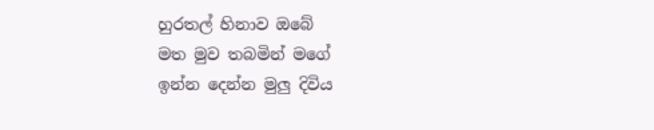හුරතල් හිනාව ඔබේ
මත මුව තබමින් මගේ
ඉන්න දෙන්න මුලු දිවිය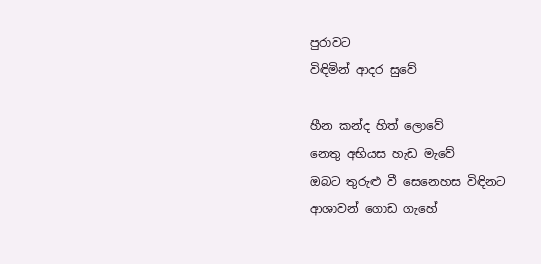පුරාවට
විඳිමින් ආදර සුවේ

හීන කන්ද හිත් ලොවේ
නෙතු අභියස හැඩ මැවේ
ඔබට තුරුළු වී සෙනෙහස විඳිනට
ආශාවන් ගොඩ ගැහේ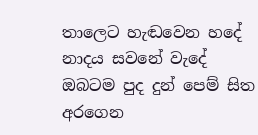තාලෙට හැඬවෙන හදේ
නාදය සවනේ වැදේ
ඔබටම පුද දුන් පෙම් සිත අරගෙන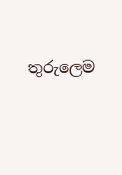තුරුලෙම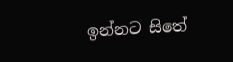ඉන්නට සිතේ